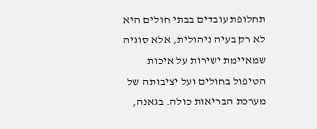תחלופת עובדים בבתי חולים היא לא רק בעיה ניהולית, אלא סוגיה שמאיימת ישירות על איכות הטיפול בחולים ועל יציבותה של מערכת הבריאות כולה. בגאנה,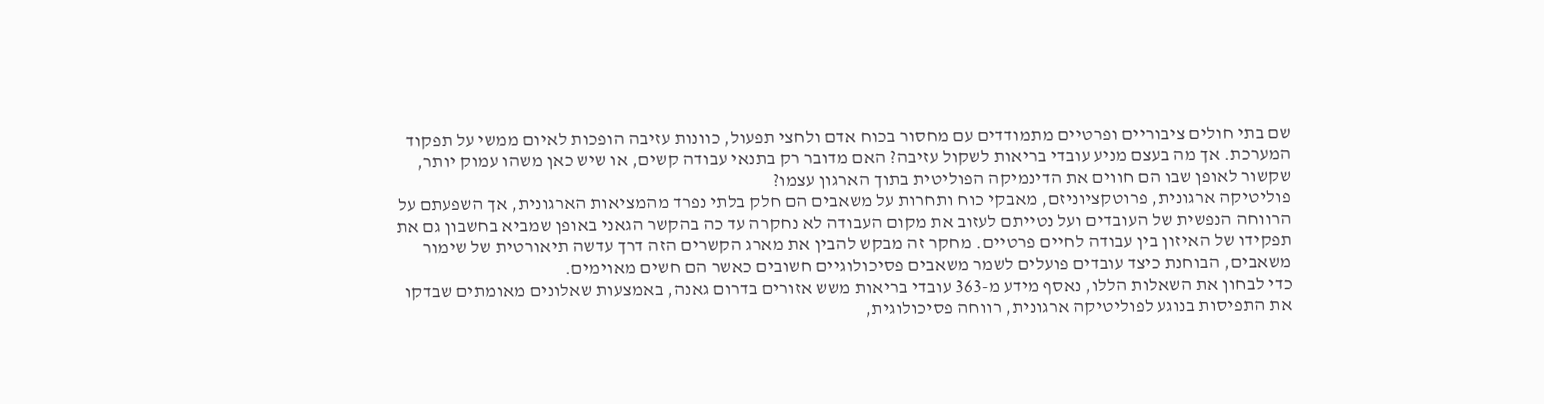שם בתי חולים ציבוריים ופרטיים מתמודדים עם מחסור בכוח אדם ולחצי תפעול, כוונות עזיבה הופכות לאיום ממשי על תפקוד המערכת. אך מה בעצם מניע עובדי בריאות לשקול עזיבה? האם מדובר רק בתנאי עבודה קשים, או שיש כאן משהו עמוק יותר, שקשור לאופן שבו הם חווים את הדינמיקה הפוליטית בתוך הארגון עצמו?
פוליטיקה ארגונית, פרוטקציוניזם, מאבקי כוח ותחרות על משאבים הם חלק בלתי נפרד מהמציאות הארגונית, אך השפעתם על הרווחה הנפשית של העובדים ועל נטייתם לעזוב את מקום העבודה לא נחקרה עד כה בהקשר הגאני באופן שמביא בחשבון גם את תפקידו של האיזון בין עבודה לחיים פרטיים. מחקר זה מבקש להבין את מארג הקשרים הזה דרך עדשה תיאורטית של שימור משאבים, הבוחנת כיצד עובדים פועלים לשמר משאבים פסיכולוגיים חשובים כאשר הם חשים מאוימים.
כדי לבחון את השאלות הללו, נאסף מידע מ-363 עובדי בריאות משש אזורים בדרום גאנה, באמצעות שאלונים מאומתים שבדקו את התפיסות בנוגע לפוליטיקה ארגונית, רווחה פסיכולוגית,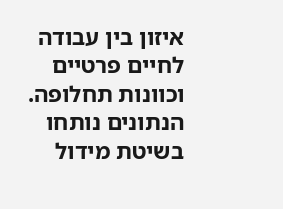איזון בין עבודה לחיים פרטיים וכוונות תחלופה. הנתונים נותחו בשיטת מידול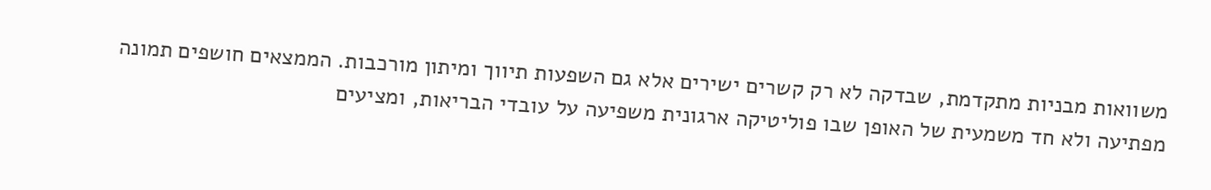משוואות מבניות מתקדמת, שבדקה לא רק קשרים ישירים אלא גם השפעות תיווך ומיתון מורכבות. הממצאים חושפים תמונה מפתיעה ולא חד משמעית של האופן שבו פוליטיקה ארגונית משפיעה על עובדי הבריאות, ומציעים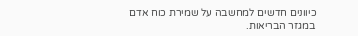כיוונים חדשים למחשבה על שמירת כוח אדם במגזר הבריאות.